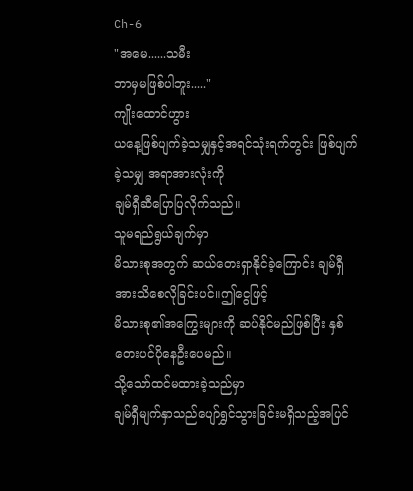Ch-6
"အမေ......သမီး
ဘာမှမဖြစ်ပါဘူး....."
ကျိုးထောင်ဟွား
ယနေ့ဖြစ်ပျက်ခဲ့သမျှနှင့်အရင်သုံးရက်တွင်း ဖြစ်ပျက်ခဲ့သမျှ အရာအားလုံးကို
ချမ်ရှီဆီပြောပြလိုက်သည်။
သူမရည်ရွယ်ချက်မှာ
မိသားစုအတွက် ဆယ်တေးရှာနိုင်ခဲ့ကြောင်း ချမ်ရှီအားသိစေလိုခြင်းပင်။ဤငွေဖြင့်
မိသားစု၏အကြွေးများကို ဆပ်နိုင်မည်ဖြစ်ပြီး နှစ်တေးပင်ပိုနေဦးပေမည်။
သို့သော်ထင်မထားခဲ့သည်မှာ
ချမ်ရှီမျက်နှာသည်ပျော်ရွှင်သွားခြင်းမရှိသည့်အပြင်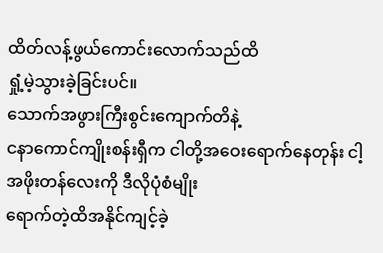ထိတ်လန့်ဖွယ်ကောင်းလောက်သည်ထိ
ရှုံ့မဲ့သွားခဲ့ခြင်းပင်။
သောက်အဖွားကြီးစွင်းကျောက်တိနဲ့
ငနာကောင်ကျိုးစန်းရှီက ငါတို့အဝေးရောက်နေတုန်း ငါ့အဖိုးတန်လေးကို ဒီလိုပုံစံမျိုး
ရောက်တဲ့ထိအနိုင်ကျင့်ခဲ့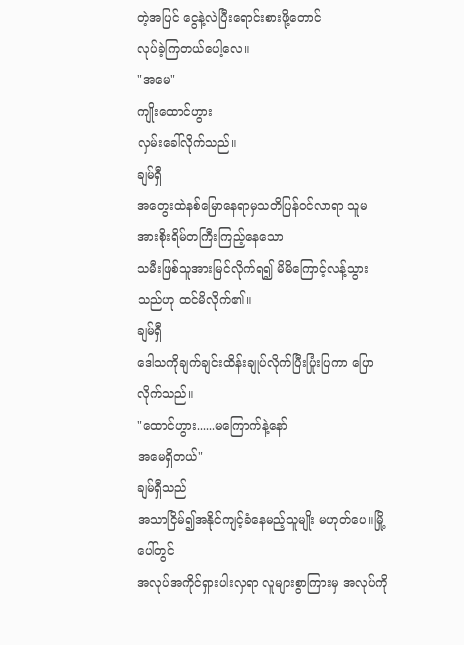တဲ့အပြင် ငွေနဲ့လဲပြီးရောင်းစားဖို့တောင်
လုပ်ခဲ့ကြတယ်ပေါ့လေ။
"အမေ"
ကျိုးထောင်ဟွား
လှမ်းခေါ်လိုက်သည်။
ချမ်ရှီ
အတွေးထဲနစ်မြောနေရာမှသတိပြန်ဝင်လာရာ သူမအားစိုးရိမ်တကြီးကြည့်နေသော
သမီးဖြစ်သူအားမြင်လိုက်ရ၍ မိမိကြောင့်လန့်သွားသည်ဟု ထင်မိလိုက်၏။
ချမ်ရှီ
ဒေါသကိုချက်ချင်းထိန်းချုပ်လိုက်ပြီးပြုံးပြကာ ပြောလိုက်သည်။
"ထောင်ဟွား......မကြောက်နဲ့နော်
အမေရှိတယ်"
ချမ်ရှီသည်
အသာငြိမ်၍အနိုင်ကျင့်ခံနေမည့်သူမျိုး မဟုတ်ပေ။မြို့ပေါ်တွင်
အလုပ်အကိုင်ရှားပါးလှရာ လူများစွာကြားမှ အလုပ်ကို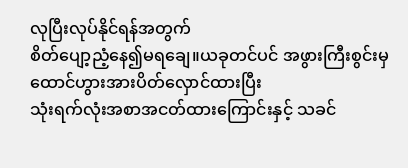လုပြီးလုပ်နိုင်ရန်အတွက်
စိတ်ပျော့ညံ့နေ၍မရချေ။ယခုတင်ပင် အဖွားကြီးစွင်းမှထောင်ဟွားအားပိတ်လှောင်ထားပြီး
သုံးရက်လုံးအစာအငတ်ထားကြောင်းနှင့် သခင်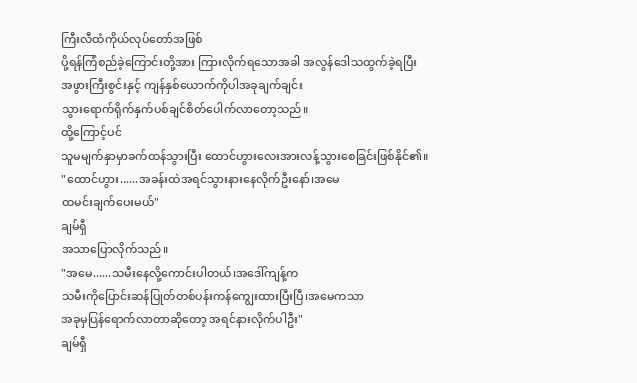ကြီးလီထံကိုယ်လုပ်တော်အဖြစ်
ပို့ရန်ကြံစည်ခဲ့ကြောင်းတို့အား ကြားလိုက်ရသောအခါ အလွန်ဒေါသထွက်ခဲ့ရပြီး
အဖွားကြီးစွင်းနှင့် ကျန်နှစ်ယောက်ကိုပါအခုချက်ချင်း
သွားရောက်ရိုက်နှက်ပစ်ချင်စိတ်ပေါက်လာတော့သည်။
ထို့ကြောင့်ပင်
သူမမျက်နှာမှာခက်ထန်သွားပြီး ထောင်ဟွားလေးအားလန့်သွားစေခြင်းဖြစ်နိုင်၏။
"ထောင်ဟွား......အခန်းထဲအရင်သွားနားနေလိုက်ဦးနော်၊အမေ
ထမင်းချက်ပေးမယ်"
ချမ်ရှီ
အသာပြောလိုက်သည်။
"အမေ......သမီးနေလို့ကောင်းပါတယ်၊အဒေါ်ကျန့်က
သမီးကိုပြောင်းဆန်ပြုတ်တစ်ပန်းကန်ကျွေးထားပြီးပြီ၊အမေကသာ
အခုမှပြန်ရောက်လာတာဆိုတော့ အရင်နားလိုက်ပါဦး"
ချမ်ရှီ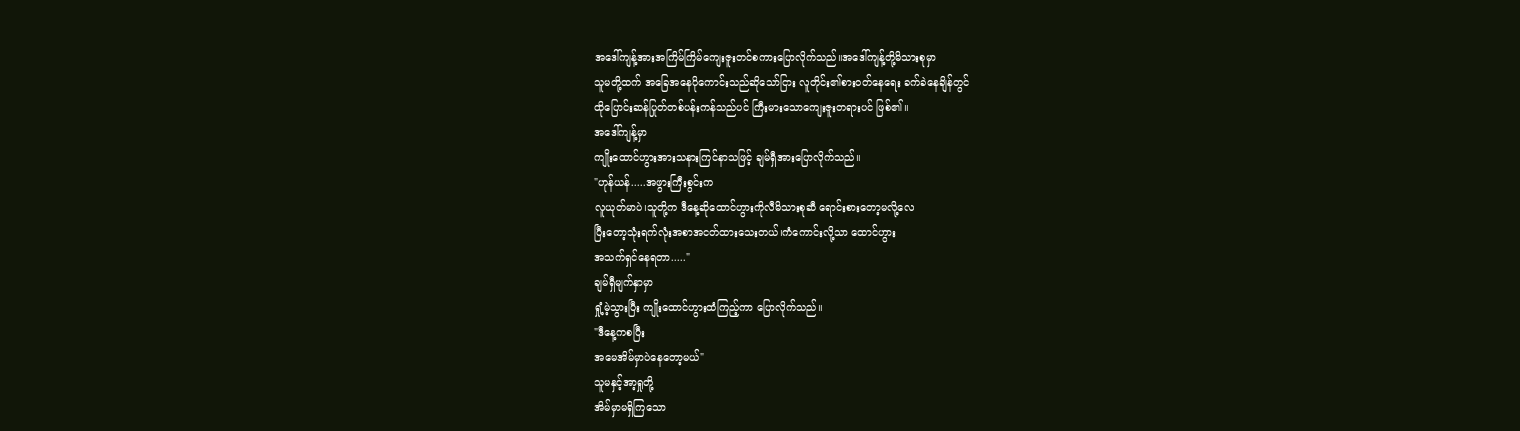အဒေါ်ကျန့်အားအကြိမ်ကြိမ်ကျေးဇူးတင်စကားပြောလိုက်သည်။အဒေါ်ကျန့်တို့မိသားစုမှာ
သူမတို့ထက် အခြေအနေပိုကောင်းသည်ဆိုသော်ငြား လူတိုင်း၏စားဝတ်နေရေး ခက်ခဲနေချိန်တွင်
ထိုပြောင်းဆန်ပြုတ်တစ်ပန်းကန်သည်ပင် ကြီးမားသောကျေးဇူးတရားပင် ဖြစ်၏။
အဒေါ်ကျန့်မှာ
ကျိုးထောင်ဟွားအားသနားကြင်နာသဖြင့် ချမ်ရှီအားပြောလိုက်သည်။
"ဟုန်ယန်.....အဖွားကြီးစွင်းက
လူယုတ်မာပဲ၊သူတို့က ဒီနေ့ဆိုထောင်ဟွားကိုလီမိသားစုဆီ ရောင်းစားတော့မလို့လေ
ပြီးတော့သုံးရက်လုံးအစာအငတ်ထားသေးတယ်၊ကံကောင်းလို့သာ ထောင်ဟွား
အသက်ရှင်နေရတာ....."
ချမ်ရှီမျက်နှာမှာ
ရှုံ့မဲ့သွားပြီး ကျိုးထောင်ဟွားထံကြည့်ကာ ပြောလိုက်သည်။
"ဒီနေ့ကစပြီး
အမေအိမ်မှာပဲနေတော့မယ်"
သူမနှင့်အာ့ရှုတို့
အိမ်မှာမရှိကြသော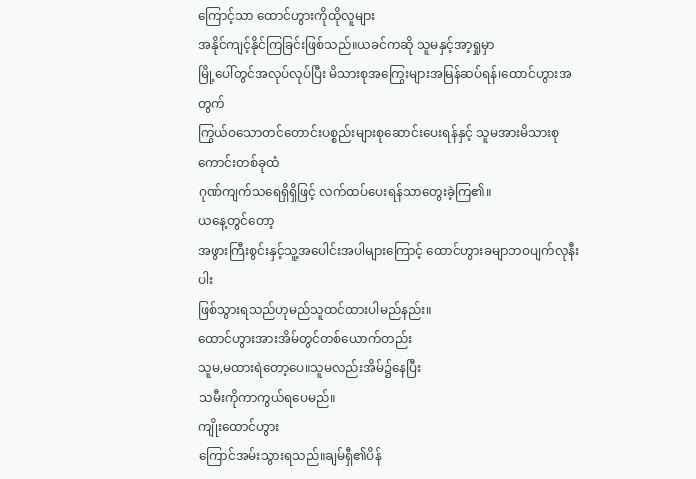ကြောင့်သာ ထောင်ဟွားကိုထိုလူများ
အနိုင်ကျင့်နိုင်ကြခြင်းဖြစ်သည်။ယခင်ကဆို သူမနှင့်အာ့ရှုမှာ
မြို့ပေါ်တွင်အလုပ်လုပ်ပြီး မိသားစုအကြွေးများအမြန်ဆပ်ရန်၊ထောင်ဟွားအတွက်
ကြွယ်ဝသောတင်တောင်းပစ္စည်းများစုဆောင်းပေးရန်နှင့် သူမအားမိသားစုကောင်းတစ်ခုထံ
ဂုဏ်ကျက်သရေရှိရှိဖြင့် လက်ထပ်ပေးရန်သာတွေးခဲ့ကြ၏။
ယနေ့တွင်တော့
အဖွားကြီးစွင်းနှင့်သူ့အပေါင်းအပါများကြောင့် ထောင်ဟွားခမျာဘဝပျက်လုနီးပါး
ဖြစ်သွားရသည်ဟုမည်သူထင်ထားပါမည်နည်း။
ထောင်ဟွားအားအိမ်တွင်တစ်ယောက်တည်း
သူမ,မထားရဲတော့ပေ။သူမလည်းအိမ်၌နေပြီး
သမီးကိုကာကွယ်ရပေမည်။
ကျိုးထောင်ဟွား
ကြောင်အမ်းသွားရသည်။ချမ်ရှီ၏ပိန်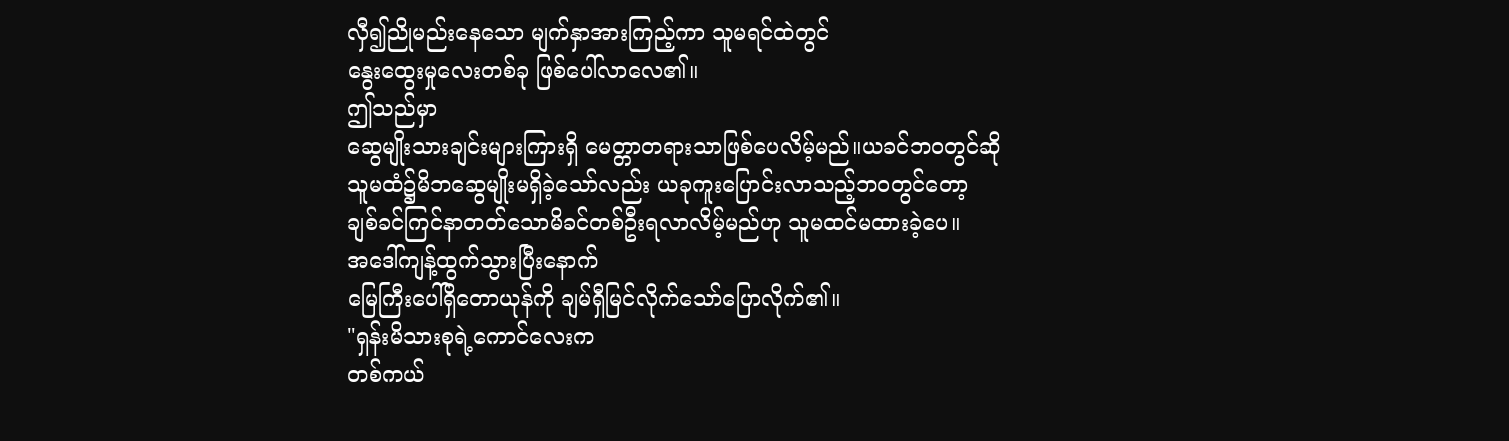လှီ၍ညိုမည်းနေသော မျက်နှာအားကြည့်ကာ သူမရင်ထဲတွင်
နွေးထွေးမှုလေးတစ်ခု ဖြစ်ပေါ်လာလေ၏။
ဤသည်မှာ
ဆွေမျိုးသားချင်းများကြားရှိ မေတ္တာတရားသာဖြစ်ပေလိမ့်မည်။ယခင်ဘဝတွင်ဆို
သူမထံ၌မိဘဆွေမျိုးမရှိခဲ့သော်လည်း ယခုကူးပြောင်းလာသည့်ဘဝတွင်တော့
ချစ်ခင်ကြင်နာတတ်သောမိခင်တစ်ဦးရလာလိမ့်မည်ဟု သူမထင်မထားခဲ့ပေ။
အဒေါ်ကျန့်ထွက်သွားပြီးနောက်
မြေကြီးပေါ်ရှိတောယုန်ကို ချမ်ရှီမြင်လိုက်သော်ပြောလိုက်၏။
"ရှန်းမိသားစုရဲ့ကောင်လေးက
တစ်ကယ်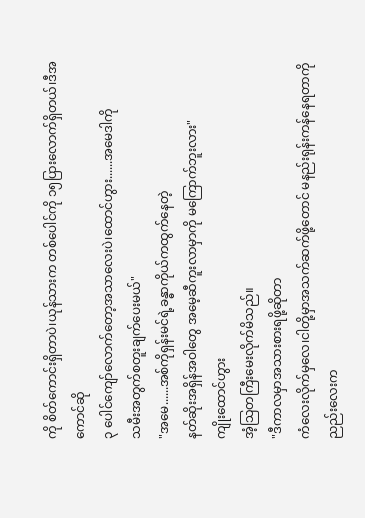ကို စိတ်ကောင်းရှိတာပဲ၊ယုန်သားက တစ်ပေါင်ကို ၁၅ပြားလောက်ရှိတယ်၊ဒီအကောင်ဆို
၃ ပေါင်ကျော်လောက်တော့အသာလေးပဲ၊ထောင်ဟွား......အမေဒါကို
သမီးအတွက်စတူးချက်ပေးမယ်"
"အမေ......အစ်ကိုရှန်းမင်ရဲ့ခန္ဓာကိုယ်ကထွက်နေတဲ့
နတ်ဆိုးအရှိန်အဝါတွေ အမေ့ဆီကူးလာမှာကို မကြောက်ဘူးလား"
ကျိုးထောင်ဟွား
အံ့သြတကြီးမေးလိုက်မိသည်။
"ဒီကာလမှာအသားစားရဖို့ဆိုတာ
ကံလေးလိုက်မှလေ၊ငါတို့မှာအသက်ဆက်ဖို့တောင် မနည်းရုန်းကန်နေရတာကို ညည်းလေးက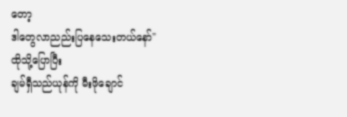တော့
ဒါတွေလာညည်းပြနေသေးတယ်နော်"
ထိုသို့ပြောပြီး
ချမ်ရှီသည်ယုန်ကို မီးဖိုချောင်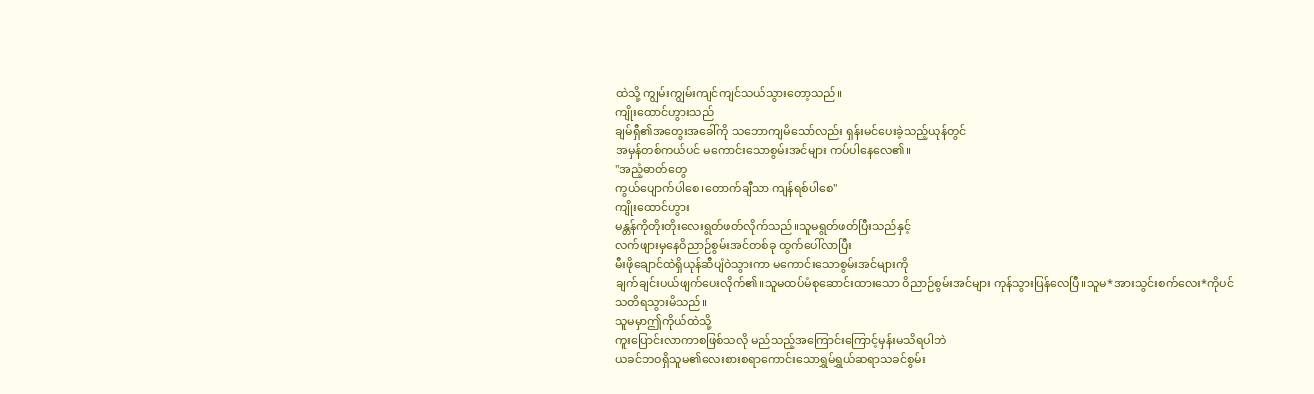ထဲသို့ ကျွမ်းကျွမ်းကျင်ကျင်သယ်သွားတော့သည်။
ကျိုးထောင်ဟွားသည်
ချမ်ရှီ၏အတွေးအခေါ်ကို သဘောကျမိသော်လည်း ရှန်းမင်ပေးခဲ့သည့်ယုန်တွင်
အမှန်တစ်ကယ်ပင် မကောင်းသောစွမ်းအင်များ ကပ်ပါနေလေ၏။
"အညံ့ဓာတ်တွေ
ကွယ်ပျောက်ပါစေ၊တောက်ချီသာ ကျန်ရစ်ပါစေ"
ကျိုးထောင်ဟွား
မန္တန်ကိုတိုးတိုးလေးရွတ်ဖတ်လိုက်သည်။သူမရွတ်ဖတ်ပြီးသည်နှင့်
လက်ဖျားမှနေဝိညာဉ်စွမ်းအင်တစ်ခု ထွက်ပေါ်လာပြီး
မီးဖိုချောင်ထဲရှိယုန်ဆီပျံဝဲသွားကာ မကောင်းသောစွမ်းအင်များကို
ချက်ချင်းပယ်ဖျက်ပေးလိုက်၏။သူမထပ်မံစုဆောင်းထားသော ဝိညာဉ်စွမ်းအင်များ ကုန်သွားပြန်လေပြီ။သူမ*အားသွင်းစက်လေး*ကိုပင်
သတိရသွားမိသည်။
သူမမှာဤကိုယ်ထဲသို့
ကူးပြောင်းလာကာစဖြစ်သလို မည်သည့်အကြောင်းကြောင့်မှန်းမသိရပါဘဲ
ယခင်ဘဝရှိသူမ၏လေးစားစရာကောင်းသောရွှမ်ရွှယ်ဆရာသခင်စွမ်း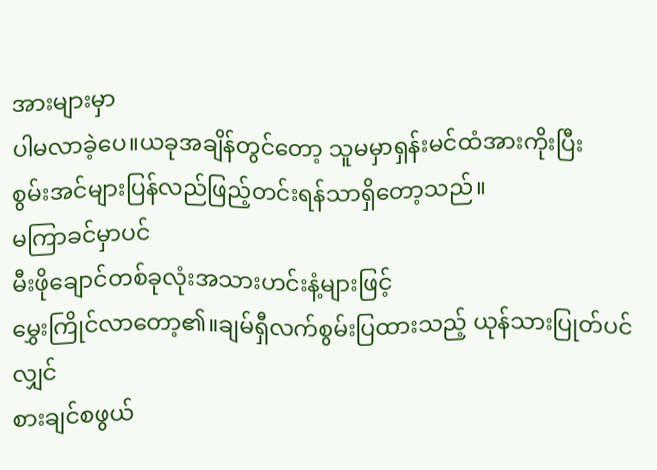အားများမှာ
ပါမလာခဲ့ပေ။ယခုအချိန်တွင်တော့ သူမမှာရှန်းမင်ထံအားကိုးပြီး
စွမ်းအင်များပြန်လည်ဖြည့်တင်းရန်သာရှိတော့သည်။
မကြာခင်မှာပင်
မီးဖိုချောင်တစ်ခုလုံးအသားဟင်းနံ့များဖြင့်
မွှေးကြိုင်လာတော့၏။ချမ်ရှီလက်စွမ်းပြထားသည့် ယုန်သားပြုတ်ပင်လျှင်
စားချင်စဖွယ်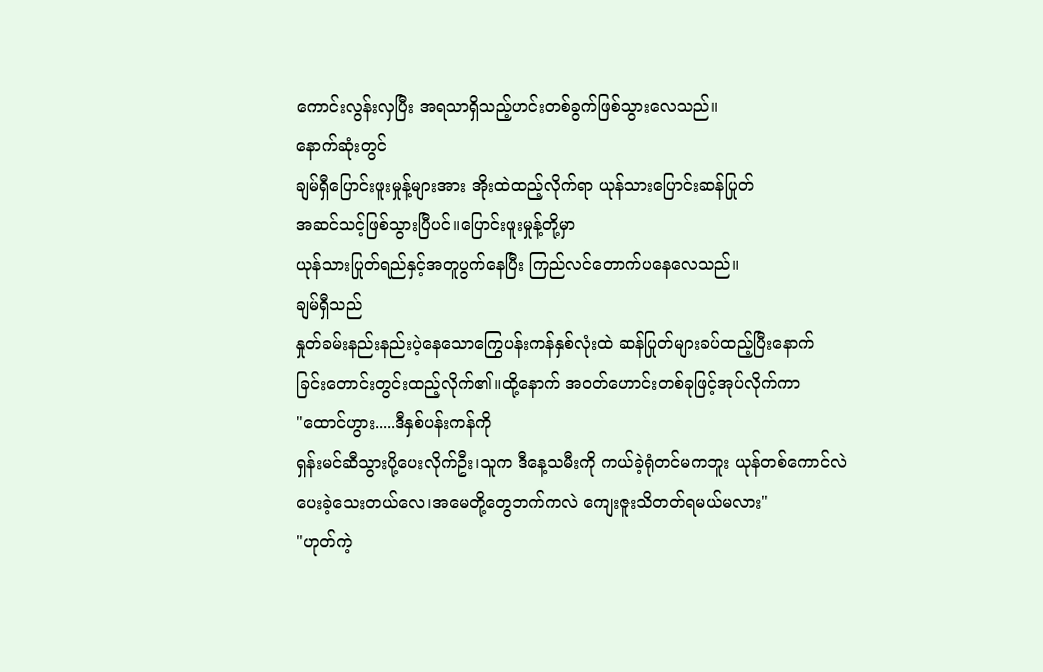ကောင်းလွန်းလှပြီး အရသာရှိသည့်ဟင်းတစ်ခွက်ဖြစ်သွားလေသည်။
နောက်ဆုံးတွင်
ချမ်ရှီပြောင်းဖူးမှုန့်များအား အိုးထဲထည့်လိုက်ရာ ယုန်သားပြောင်းဆန်ပြုတ်
အဆင်သင့်ဖြစ်သွားပြီပင်။ပြောင်းဖူးမှုန့်တို့မှာ
ယုန်သားပြုတ်ရည်နှင့်အတူပွက်နေပြီး ကြည်လင်တောက်ပနေလေသည်။
ချမ်ရှီသည်
နှုတ်ခမ်းနည်းနည်းပဲ့နေသောကြွေပန်းကန်နှစ်လုံးထဲ ဆန်ပြုတ်များခပ်ထည့်ပြီးနောက်
ခြင်းတောင်းတွင်းထည့်လိုက်၏။ထို့နောက် အဝတ်ဟောင်းတစ်ခုဖြင့်အုပ်လိုက်ကာ
"ထောင်ဟွား.....ဒီနှစ်ပန်းကန်ကို
ရှန်းမင်ဆီသွားပို့ပေးလိုက်ဦး၊သူက ဒီနေ့သမီးကို ကယ်ခဲ့ရုံတင်မကဘူး ယုန်တစ်ကောင်လဲ
ပေးခဲ့သေးတယ်လေ၊အမေတို့တွေဘက်ကလဲ ကျေးဇူးသိတတ်ရမယ်မလား"
"ဟုတ်ကဲ့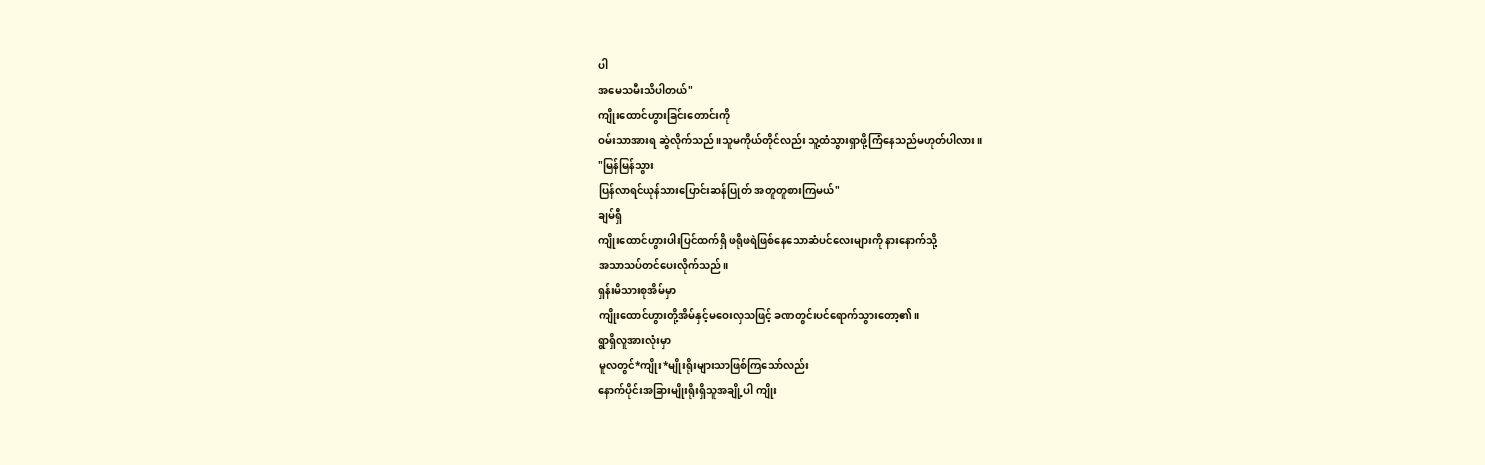ပါ
အမေသမီးသိပါတယ်"
ကျိုးထောင်ဟွားခြင်းတောင်းကို
ဝမ်းသာအားရ ဆွဲလိုက်သည်။သူမကိုယ်တိုင်လည်း သူ့ထံသွားရှာဖို့ကြံနေသည်မဟုတ်ပါလား။
"မြန်မြန်သွား
ပြန်လာရင်ယုန်သားပြောင်းဆန်ပြုတ် အတူတူစားကြမယ်"
ချမ်ရှီ
ကျိုးထောင်ဟွားပါးပြင်ထက်ရှိ ဖရိုဖရဲဖြစ်နေသောဆံပင်လေးများကို နားနောက်သို့
အသာသပ်တင်ပေးလိုက်သည်။
ရှန်းမိသားစုအိမ်မှာ
ကျိုးထောင်ဟွားတို့အိမ်နှင့်မဝေးလှသဖြင့် ခဏတွင်းပင်ရောက်သွားတော့၏။
ရွာရှိလူအားလုံးမှာ
မူလတွင်*ကျိုး*မျိုးရိုးများသာဖြစ်ကြသော်လည်း
နောက်ပိုင်းအခြားမျိုးရိုးရှိသူအချို့ပါ ကျိုး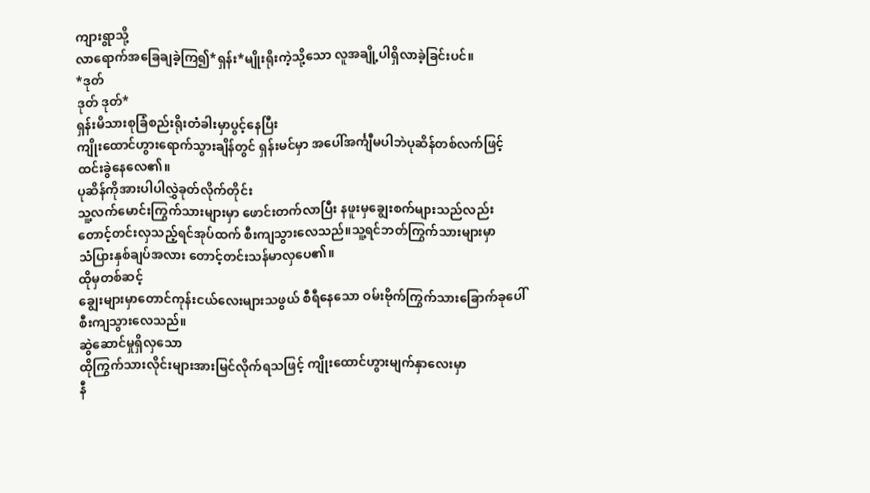ကျားရွာသို့
လာရောက်အခြေချခဲ့ကြ၍*ရှန်း*မျိုးရိုးကဲ့သို့သော လူအချို့ပါရှိလာခဲ့ခြင်းပင်။
*ဒုတ်
ဒုတ် ဒုတ်*
ရှန်းမိသားစုခြံစည်းရိုးတံခါးမှာပွင့်နေပြီး
ကျိုးထောင်ဟွားရောက်သွားချိန်တွင် ရှန်းမင်မှာ အပေါ်အင်္ကျီမပါဘဲပုဆိန်တစ်လက်ဖြင့်
ထင်းခွဲနေလေ၏။
ပုဆိန်ကိုအားပါပါလွှဲခုတ်လိုက်တိုင်း
သူ့လက်မောင်းကြွက်သားများမှာ ဖောင်းတက်လာပြီး နဖူးမှချွေးစက်များသည်လည်း
တောင့်တင်းလှသည့်ရင်အုပ်ထက် စီးကျသွားလေသည်။သူ့ရင်ဘတ်ကြွက်သားများမှာ
သံပြားနှစ်ချပ်အလား တောင့်တင်းသန်မာလှပေ၏။
ထိုမှတစ်ဆင့်
ချွေးများမှာတောင်ကုန်းငယ်လေးများသဖွယ် စီရီနေသော ဝမ်းဗိုက်ကြွက်သားခြောက်ခုပေါ်
စီးကျသွားလေသည်။
ဆွဲဆောင်မှုရှိလှသော
ထိုကြွက်သားလိုင်းများအားမြင်လိုက်ရသဖြင့် ကျိုးထောင်ဟွားမျက်နှာလေးမှာ
နီ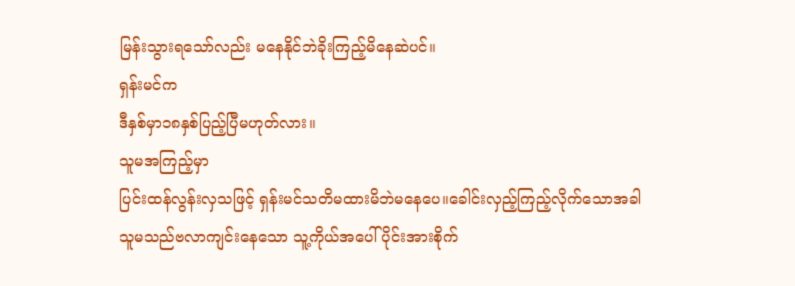မြန်းသွားရသော်လည်း မနေနိုင်ဘဲခိုးကြည့်မိနေဆဲပင်။
ရှန်းမင်က
ဒီနှစ်မှာ၁၈နှစ်ပြည့်ပြီမဟုတ်လား။
သူမအကြည့်မှာ
ပြင်းထန်လွန်းလှသဖြင့် ရှန်းမင်သတိမထားမိဘဲမနေပေ။ခေါင်းလှည့်ကြည့်လိုက်သောအခါ
သူမသည်ဗလာကျင်းနေသော သူ့ကိုယ်အပေါ်ပိုင်းအားစိုက်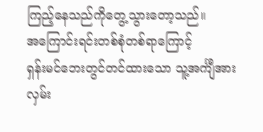ကြည့်နေသည်ကိုတွေ့သွားတော့သည်။
အကြောင်းရင်းတစ်စုံတစ်ရာကြောင့်
ရှန်းမင်ဘေးတွင်တင်ထားသော သူ့အင်္ကျီအားလှမ်း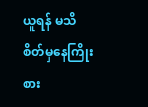ယူရန် မသိစိတ်မှနေကြိုးစား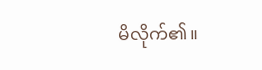မိလိုက်၏။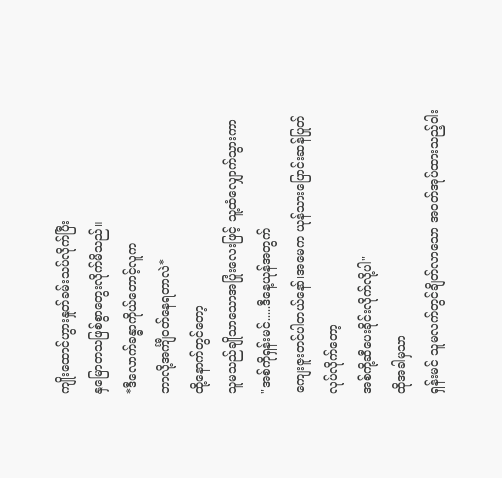ကျိုးထောင်ဟွားနှုတ်ခမ်းသပ်လိုက်ပြီး
နှမြောတသဖြစ်စွာတွေးလိုက်မိသည်။
*ဒီလောက်ခန္ဓာကိုယ်တောင့်လူက
ဘာလို့အင်္ကျီဝတ်နေရတာလဲ*
ထို့နောက်တွင်တော့
သူမသည်ချိုသာသောအပြုံးလေးဖြင့် သူ့ထံလျှောက်သွားကာ
"အစ်ကိုရှန်းမင်.....ဒီနေ့ယုန်အတွက်
ကျေးဇူးတင်ပါတယ်နော်၊အမေက ယုန်သားပြောင်းဆန်ပြုတ်လုပ်လိုက်တော့
အစ်ကို့ဆီပေးခိုင်းလိုက်လို့ပါ"
ထိုအခါမှသာ
ရှန်းမင် သူမလက်တွင်ချိတ်လာသော အဝတ်အုပ်ထားသည့်ဝါး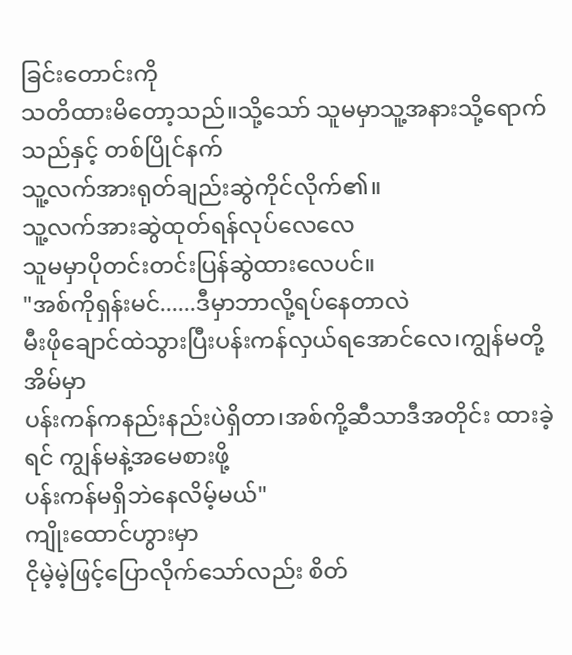ခြင်းတောင်းကို
သတိထားမိတော့သည်။သို့သော် သူမမှာသူ့အနားသို့ရောက်သည်နှင့် တစ်ပြိုင်နက်
သူ့လက်အားရုတ်ချည်းဆွဲကိုင်လိုက်၏။
သူ့လက်အားဆွဲထုတ်ရန်လုပ်လေလေ
သူမမှာပိုတင်းတင်းပြန်ဆွဲထားလေပင်။
"အစ်ကိုရှန်းမင်......ဒီမှာဘာလို့ရပ်နေတာလဲ
မီးဖိုချောင်ထဲသွားပြီးပန်းကန်လှယ်ရအောင်လေ၊ကျွန်မတို့အိမ်မှာ
ပန်းကန်ကနည်းနည်းပဲရှိတာ၊အစ်ကို့ဆီသာဒီအတိုင်း ထားခဲ့ရင် ကျွန်မနဲ့အမေစားဖို့
ပန်းကန်မရှိဘဲနေလိမ့်မယ်"
ကျိုးထောင်ဟွားမှာ
ငိုမဲ့မဲ့ဖြင့်ပြောလိုက်သော်လည်း စိတ်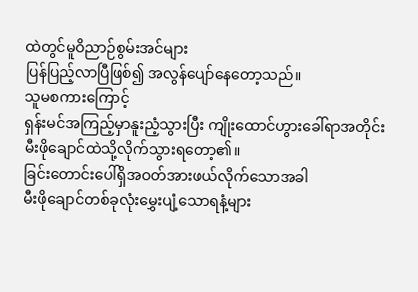ထဲတွင်မူဝိညာဉ်စွမ်းအင်များ
ပြန်ပြည့်လာပြီဖြစ်၍ အလွန်ပျော်နေတော့သည်။
သူမစကားကြောင့်
ရှန်းမင်အကြည့်မှာနူးညံ့သွားပြီး ကျိုးထောင်ဟွားခေါ်ရာအတိုင်း
မီးဖိုချောင်ထဲသို့လိုက်သွားရတော့၏။
ခြင်းတောင်းပေါ်ရှိအဝတ်အားဖယ်လိုက်သောအခါ
မီးဖိုချောင်တစ်ခုလုံးမွှေးပျံ့သောရနံ့များ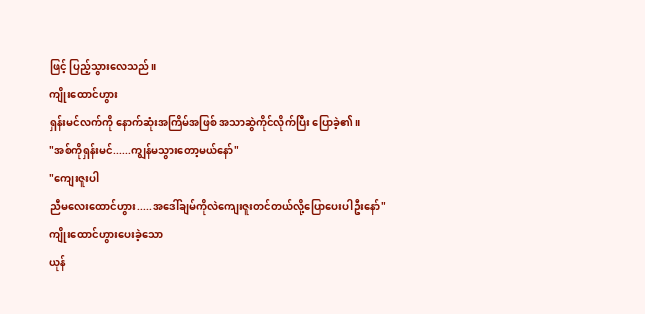ဖြင့် ပြည့်သွားလေသည်။
ကျိုးထောင်ဟွား
ရှန်းမင်လက်ကို နောက်ဆုံးအကြိမ်အဖြစ် အသာဆွဲကိုင်လိုက်ပြီး ပြောခဲ့၏။
"အစ်ကိုရှန်းမင်......ကျွန်မသွားတော့မယ်နော်"
"ကျေးဇူးပါ
ညီမလေးထောင်ဟွား.....အဒေါ်ချမ်ကိုလဲကျေးဇူးတင်တယ်လို့ပြောပေးပါဦးနော်"
ကျိုးထောင်ဟွားပေးခဲ့သော
ယုန်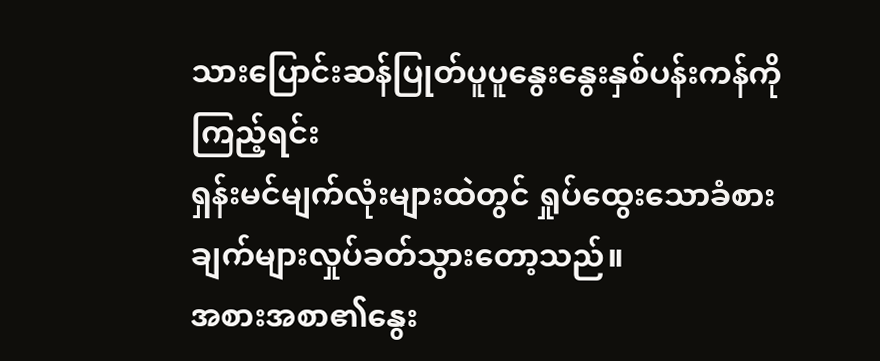သားပြောင်းဆန်ပြုတ်ပူပူနွေးနွေးနှစ်ပန်းကန်ကိုကြည့်ရင်း
ရှန်းမင်မျက်လုံးများထဲတွင် ရှုပ်ထွေးသောခံစားချက်များလှုပ်ခတ်သွားတော့သည်။
အစားအစာ၏နွေး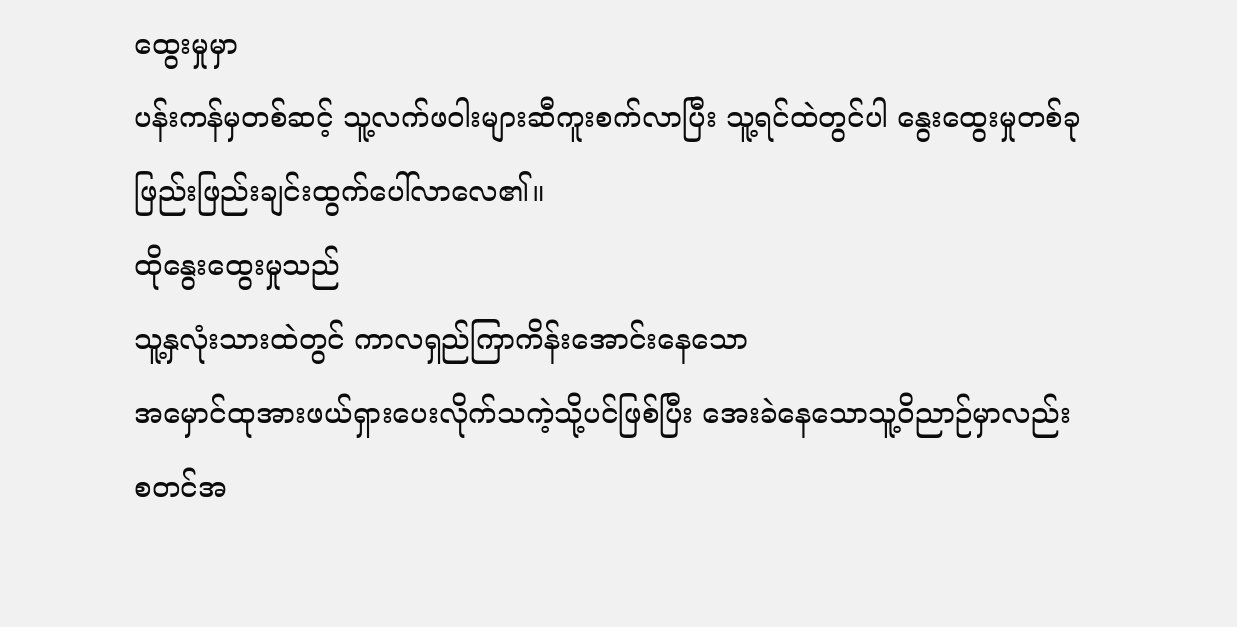ထွေးမှုမှာ
ပန်းကန်မှတစ်ဆင့် သူ့လက်ဖဝါးများဆီကူးစက်လာပြီး သူ့ရင်ထဲတွင်ပါ နွေးထွေးမှုတစ်ခု
ဖြည်းဖြည်းချင်းထွက်ပေါ်လာလေ၏။
ထိုနွေးထွေးမှုသည်
သူ့နှလုံးသားထဲတွင် ကာလရှည်ကြာကိန်းအောင်းနေသော
အမှောင်ထုအားဖယ်ရှားပေးလိုက်သကဲ့သို့ပင်ဖြစ်ပြီး အေးခဲနေသောသူ့ဝိညာဉ်မှာလည်း
စတင်အ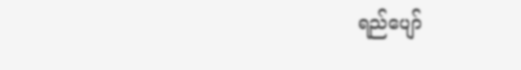ရည်ပျော်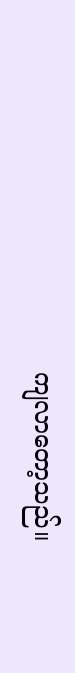ကျလာတော့သည်။